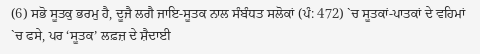(6) ਸਭੋ ਸੂਤਕੁ ਭਰਮੁ ਹੈ, ਦੂਜੈ ਲਗੈ ਜਾਇ-ਸੂਤਕ ਨਾਲ ਸੰਬੰਧਤ ਸਲੋਕਾਂ (ਪੰ: 472) `ਚ ਸੂਤਕਾਂ-ਪਾਤਕਾਂ ਦੇ ਵਹਿਮਾਂ `ਚ ਫਸੇ, ਪਰ ‘ਸੂਤਕ’ ਲਫ਼ਜ਼ ਦੇ ਸ਼ੈਦਾਈ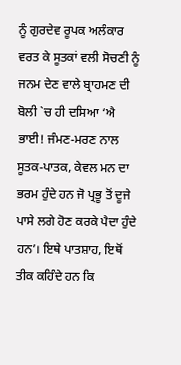ਨੂੰ ਗੁਰਦੇਵ ਰੂਪਕ ਅਲੰਕਾਰ ਵਰਤ ਕੇ ਸੂਤਕਾਂ ਵਲੀ ਸੋਚਣੀ ਨੂੰ ਜਨਮ ਦੇਣ ਵਾਲੇ ਬ੍ਰਾਹਮਣ ਦੀ ਬੋਲੀ `ਚ ਹੀ ਦਸਿਆ ‘ਐ ਭਾਈ! ਜੰਮਣ-ਮਰਣ ਨਾਲ ਸੂਤਕ-ਪਾਤਕ, ਕੇਵਲ ਮਨ ਦਾ ਭਰਮ ਹੁੰਦੇ ਹਨ ਜੋ ਪ੍ਰਭੂ ਤੋਂ ਦੂਜੇ ਪਾਸੇ ਲਗੇ ਹੋਣ ਕਰਕੇ ਪੈਦਾ ਹੁੰਦੇ ਹਨ’। ਇਥੇ ਪਾਤਸ਼ਾਹ, ਇਥੋਂ ਤੀਕ ਕਹਿੰਦੇ ਹਨ ਕਿ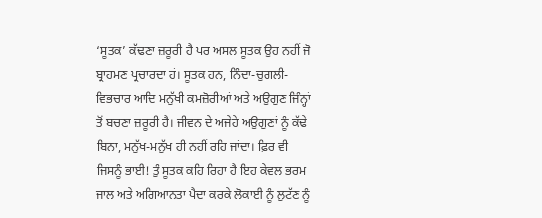‘ਸੂਤਕ’ ਕੱਢਣਾ ਜ਼ਰੂਰੀ ਹੈ ਪਰ ਅਸਲ ਸੂਤਕ ਉਹ ਨਹੀਂ ਜੋ ਬ੍ਰਾਹਮਣ ਪ੍ਰਚਾਰਦਾ ਹਂ। ਸੂਤਕ ਹਨ, ਨਿੰਦਾ-ਚੁਗਲੀ-ਵਿਭਚਾਰ ਆਦਿ ਮਨੁੱਖੀ ਕਮਜ਼ੋਰੀਆਂ ਅਤੇ ਅਉਗੁਣ ਜਿੰਨ੍ਹਾਂ ਤੋਂ ਬਚਣਾ ਜ਼ਰੂਰੀ ਹੈ। ਜੀਵਨ ਦੇ ਅਜੇਹੇ ਅਉਗੁਣਾਂ ਨੂੰ ਕੱਢੇ ਬਿਨਾ, ਮਨੁੱਖ-ਮਨੁੱਖ ਹੀ ਨਹੀਂ ਰਹਿ ਜਾਂਦਾ। ਫ਼ਿਰ ਵੀ ਜਿਸਨੂੰ ਭਾਈ! ਤੁੰ ਸੂਤਕ ਕਹਿ ਰਿਹਾ ਹੈ ਇਹ ਕੇਵਲ ਭਰਮ ਜਾਲ ਅਤੇ ਅਗਿਆਨਤਾ ਪੈਦਾ ਕਰਕੇ ਲੋਕਾਈ ਨੂੰ ਲੁਟੱਣ ਨੂੰ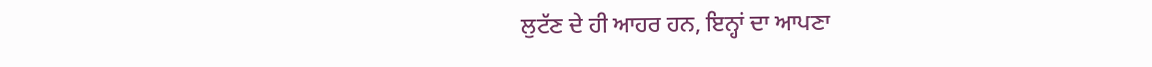ਲੁਟੱਣ ਦੇ ਹੀ ਆਹਰ ਹਨ, ਇਨ੍ਹਾਂ ਦਾ ਆਪਣਾ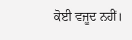ਕੋਈ ਵਜੂਦ ਨਹੀਂ।